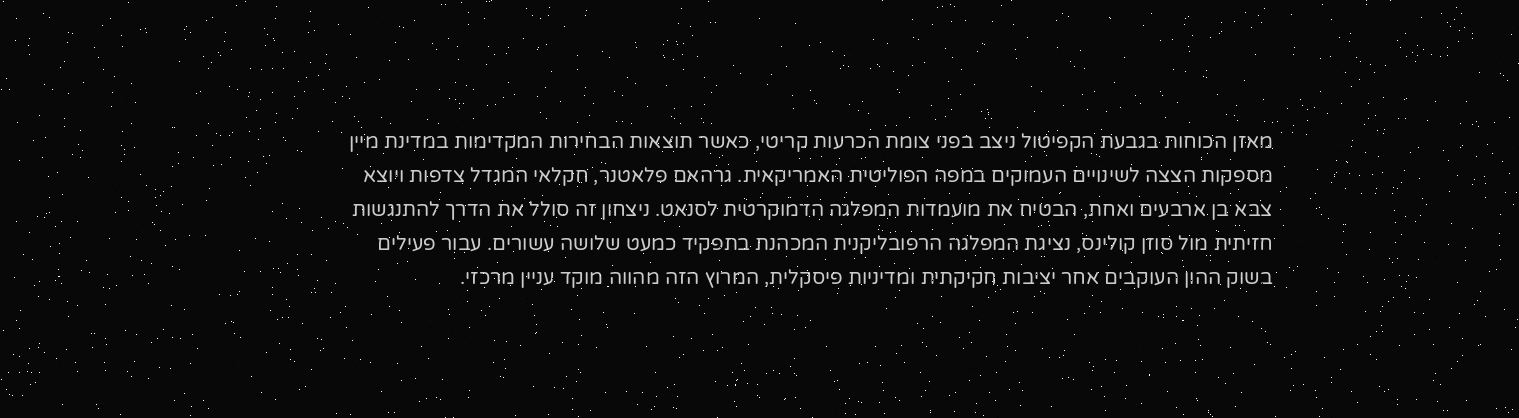מאזן הכוחות בגבעת הקפיטול ניצב בפני צומת הכרעות קריטי, כאשר תוצאות הבחירות המקדימות במדינת מיין מספקות הצצה לשינויים העמוקים במפה הפוליטית האמריקאית. גרהאם פלאטנר, חקלאי המגדל צדפות ויוצא צבא בן ארבעים ואחת, הבטיח את מועמדות המפלגה הדמוקרטית לסנאט. ניצחון זה סולל את הדרך להתנגשות חזיתית מול סוזן קולינס, נציגת המפלגה הרפובליקנית המכהנת בתפקיד כמעט שלושה עשורים. עבור פעילים בשוק ההון העוקבים אחר יציבות חקיקתית ומדיניות פיסקלית, המרוץ הזה מהווה מוקד עניין מרכזי.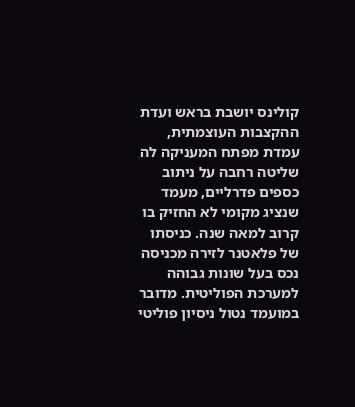קולינס יושבת בראש ועדת ההקצבות העוצמתית, עמדת מפתח המעניקה לה שליטה רחבה על ניתוב כספים פדרליים, מעמד שנציג מקומי לא החזיק בו קרוב למאה שנה. כניסתו של פלאטנר לזירה מכניסה נכס בעל שונות גבוהה למערכת הפוליטית. מדובר במועמד נטול ניסיון פוליטי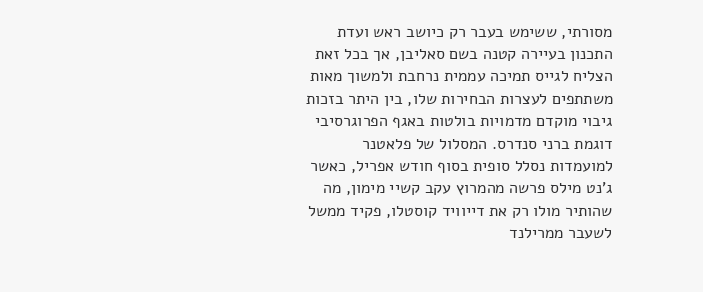מסורתי, ששימש בעבר רק כיושב ראש ועדת התכנון בעיירה קטנה בשם סאליבן, אך בכל זאת הצליח לגייס תמיכה עממית נרחבת ולמשוך מאות משתתפים לעצרות הבחירות שלו, בין היתר בזכות גיבוי מוקדם מדמויות בולטות באגף הפרוגרסיבי דוגמת ברני סנדרס. המסלול של פלאטנר למועמדות נסלל סופית בסוף חודש אפריל, כאשר ג'נט מילס פרשה מהמרוץ עקב קשיי מימון, מה שהותיר מולו רק את דייוויד קוסטלו, פקיד ממשל לשעבר ממרילנד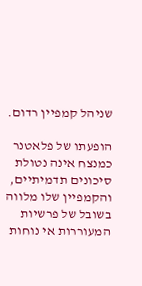שניהל קמפיין רדום.

הופעתו של פלאטנר כמנצח אינה נטולת סיכונים תדמיתיים, והקמפיין שלו מלווה בשובל של פרשיות המעוררות אי נוחות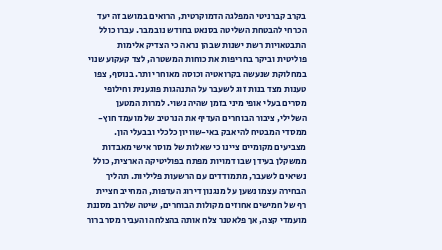בקרב קברניטי המפלגה הדמוקרטית, הרואים במושב זה יעד הכרחי להבטחת השליטה בסנאט בחודש נובמבר. עברו כולל התבטאויות רשת ישנות שבהן נראה כי הצדיק אלימות פוליטית וביקר בחריפות את כוחות המשטרה, לצד קעקוע שנוי במחלוקת שנעשה בקרואטיה וכוסה מאוחר יותר. בנוסף, צפו טענות מצד בנות זוג לשעבר על התנהגות פוגענית וחילופי מסרים בעלי אופי מיני בזמן שהיה נשוי. למרות המטען השלילי, ציבור הבוחרים העדיף את הנרטיב של מועמד חוץ-ממסדי המבטיח להיאבק באי-שוויון כלכלי ובבעלי הון. מצביעים מקומיים ציינו כי שאלות של מוסר אישי מאבדות ממשקלן בעידן שבו דמויות מפתח בפוליטיקה הארצית, כולל נשיאים לשעבר, מתמודדים עם הרשעות פליליות. תהליך הבחירה עצמו נשען על מנגנון דירוג העדפות, המחייב חציית רף של חמישים אחוזים מקולות הבוחרים, שיטה שלרוב מסננת מועמדי קצה, אך פלאטנר צלח אותה בהצלחה והעביר מסר ברור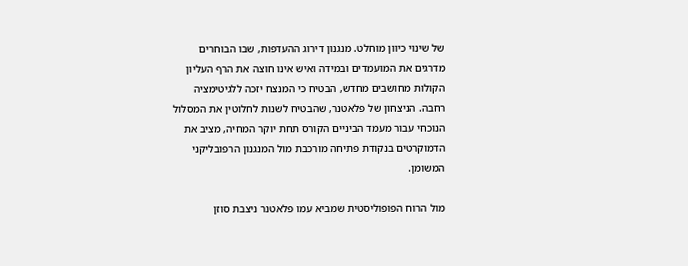של שינוי כיוון מוחלט. מנגנון דירוג ההעדפות, שבו הבוחרים מדרגים את המועמדים ובמידה ואיש אינו חוצה את הרף העליון הקולות מחושבים מחדש, הבטיח כי המנצח יזכה ללגיטימציה רחבה. הניצחון של פלאטנר, שהבטיח לשנות לחלוטין את המסלול הנוכחי עבור מעמד הביניים הקורס תחת יוקר המחיה, מציב את הדמוקרטים בנקודת פתיחה מורכבת מול המנגנון הרפובליקני המשומן.

מול הרוח הפופוליסטית שמביא עמו פלאטנר ניצבת סוזן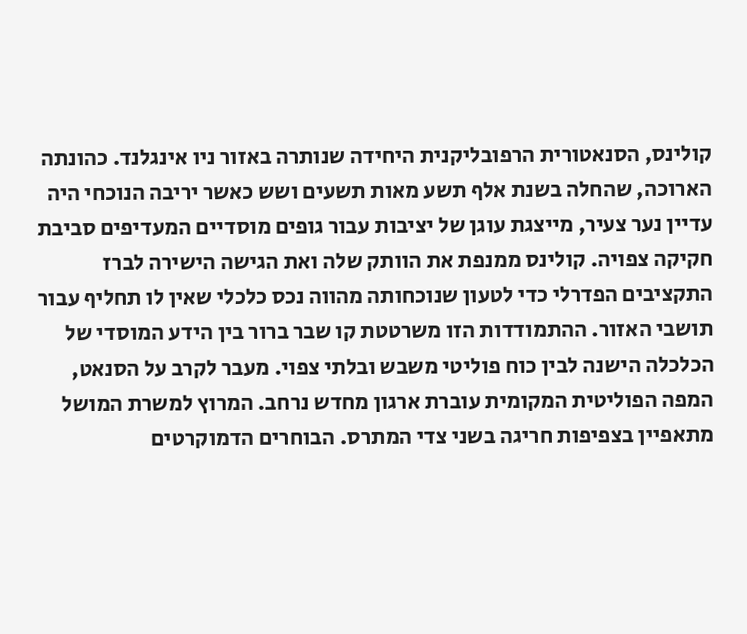קולינס, הסנאטורית הרפובליקנית היחידה שנותרה באזור ניו אינגלנד. כהונתה הארוכה, שהחלה בשנת אלף תשע מאות תשעים ושש כאשר יריבה הנוכחי היה עדיין נער צעיר, מייצגת עוגן של יציבות עבור גופים מוסדיים המעדיפים סביבת חקיקה צפויה. קולינס ממנפת את הוותק שלה ואת הגישה הישירה לברז התקציבים הפדרלי כדי לטעון שנוכחותה מהווה נכס כלכלי שאין לו תחליף עבור תושבי האזור. ההתמודדות הזו משרטטת קו שבר ברור בין הידע המוסדי של הכלכלה הישנה לבין כוח פוליטי משבש ובלתי צפוי. מעבר לקרב על הסנאט, המפה הפוליטית המקומית עוברת ארגון מחדש נרחב. המרוץ למשרת המושל מתאפיין בצפיפות חריגה בשני צדי המתרס. הבוחרים הדמוקרטים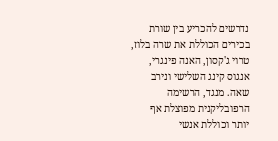נדרשים להכריע בין שורת בכירים הכוללת את שרה בלוז, טרוי ג'קסון, האנה פינגרי, אנגוס קינג השלישי ונירב שאה. מנגד, הרשימה הרפובליקנית מפוצלת אף יותר וכוללת אנשי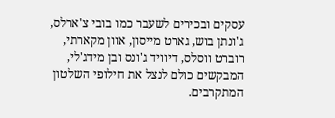עסקים ובכירים לשעבר כמו בובי צ'ארלס, ג'ונתן בוש, גארט מייסון, אוון מקארתי, רוברט ווסלס, דיוויד ג'ונס ובן מידג'לי, המבקשים כולם לנצל את חילופי השלטון המתקרבים.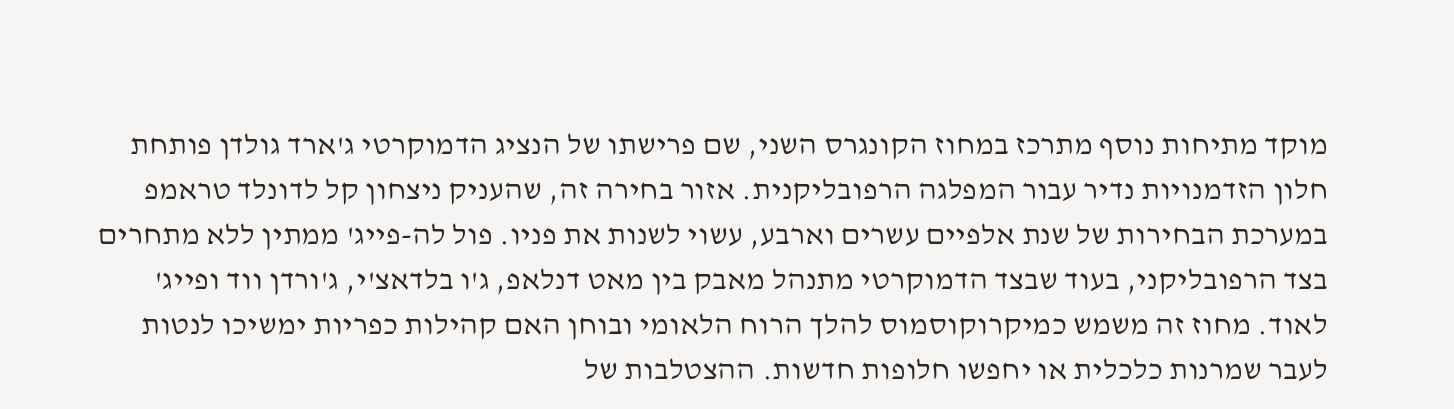מוקד מתיחות נוסף מתרכז במחוז הקונגרס השני, שם פרישתו של הנציג הדמוקרטי ג'ארד גולדן פותחת חלון הזדמנויות נדיר עבור המפלגה הרפובליקנית. אזור בחירה זה, שהעניק ניצחון קל לדונלד טראמפ במערכת הבחירות של שנת אלפיים עשרים וארבע, עשוי לשנות את פניו. פול לה-פייג' ממתין ללא מתחרים בצד הרפובליקני, בעוד שבצד הדמוקרטי מתנהל מאבק בין מאט דנלאפ, ג'ו בלדאצ'י, ג'ורדן ווד ופייג' לאוד. מחוז זה משמש כמיקרוקוסמוס להלך הרוח הלאומי ובוחן האם קהילות כפריות ימשיכו לנטות לעבר שמרנות כלכלית או יחפשו חלופות חדשות. ההצטלבות של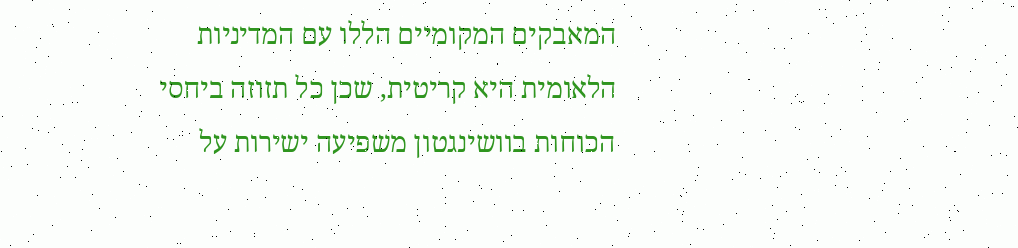המאבקים המקומיים הללו עם המדיניות הלאומית היא קריטית, שכן כל תזוזה ביחסי הכוחות בוושינגטון משפיעה ישירות על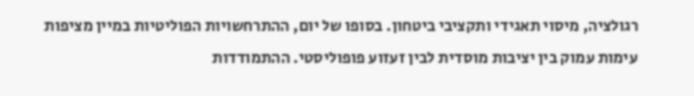רגולציה, מיסוי תאגידי ותקציבי ביטחון. בסופו של יום, ההתרחשויות הפוליטיות במיין מציפות עימות עמוק בין יציבות מוסדית לבין זעזוע פופוליסטי. ההתמודדות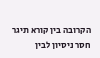הקרובה בין קורא תיגר חסר ניסיון לבין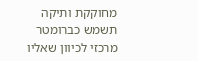מחוקקת ותיקה תשמש כברומטר מרכזי לכיוון שאליו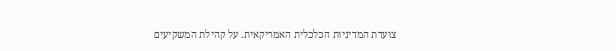צועדת המדיניות הכלכלית האמריקאית. על קהילת המשקיעים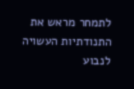לתמחר מראש את התנודתיות העשויה לנבוע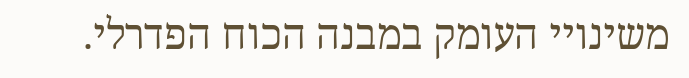משינויי העומק במבנה הכוח הפדרלי.